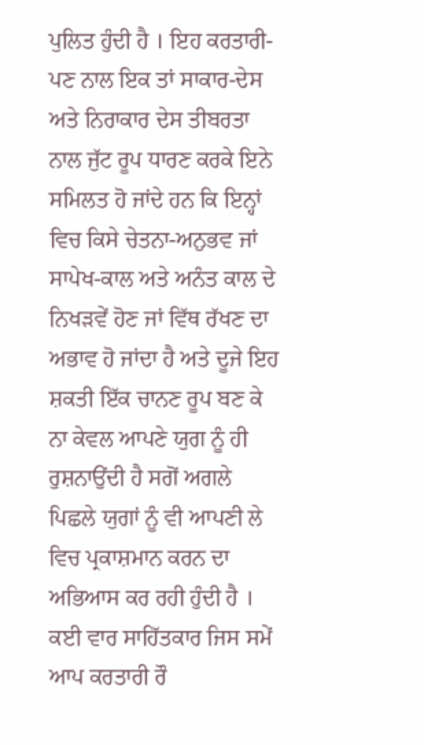ਪੁਲਿਤ ਹੁੰਦੀ ਹੈ । ਇਹ ਕਰਤਾਰੀ-ਪਣ ਨਾਲ ਇਕ ਤਾਂ ਸਾਕਾਰ-ਦੇਸ ਅਤੇ ਨਿਰਾਕਾਰ ਦੇਸ ਤੀਬਰਤਾ ਨਾਲ ਜੁੱਟ ਰੂਪ ਧਾਰਣ ਕਰਕੇ ਇਨੇ ਸਮਿਲਤ ਹੋ ਜਾਂਦੇ ਹਨ ਕਿ ਇਨ੍ਹਾਂ ਵਿਚ ਕਿਸੇ ਚੇਤਨਾ-ਅਨੁਭਵ ਜਾਂ ਸਾਪੇਖ-ਕਾਲ ਅਤੇ ਅਨੰਤ ਕਾਲ ਦੇ ਨਿਖੜਵੇਂ ਹੋਣ ਜਾਂ ਵਿੱਥ ਰੱਖਣ ਦਾ ਅਭਾਵ ਹੋ ਜਾਂਦਾ ਹੈ ਅਤੇ ਦੂਜੇ ਇਹ ਸ਼ਕਤੀ ਇੱਕ ਚਾਨਣ ਰੂਪ ਬਣ ਕੇ ਨਾ ਕੇਵਲ ਆਪਣੇ ਯੁਗ ਨੂੰ ਹੀ ਰੁਸ਼ਨਾਉਂਦੀ ਹੈ ਸਗੋਂ ਅਗਲੇ ਪਿਛਲੇ ਯੁਗਾਂ ਨੂੰ ਵੀ ਆਪਣੀ ਲੇ ਵਿਚ ਪ੍ਰਕਾਸ਼ਮਾਨ ਕਰਨ ਦਾ ਅਭਿਆਸ ਕਰ ਰਹੀ ਹੁੰਦੀ ਹੈ । ਕਈ ਵਾਰ ਸਾਹਿੱਤਕਾਰ ਜਿਸ ਸਮੇਂ ਆਪ ਕਰਤਾਰੀ ਰੌ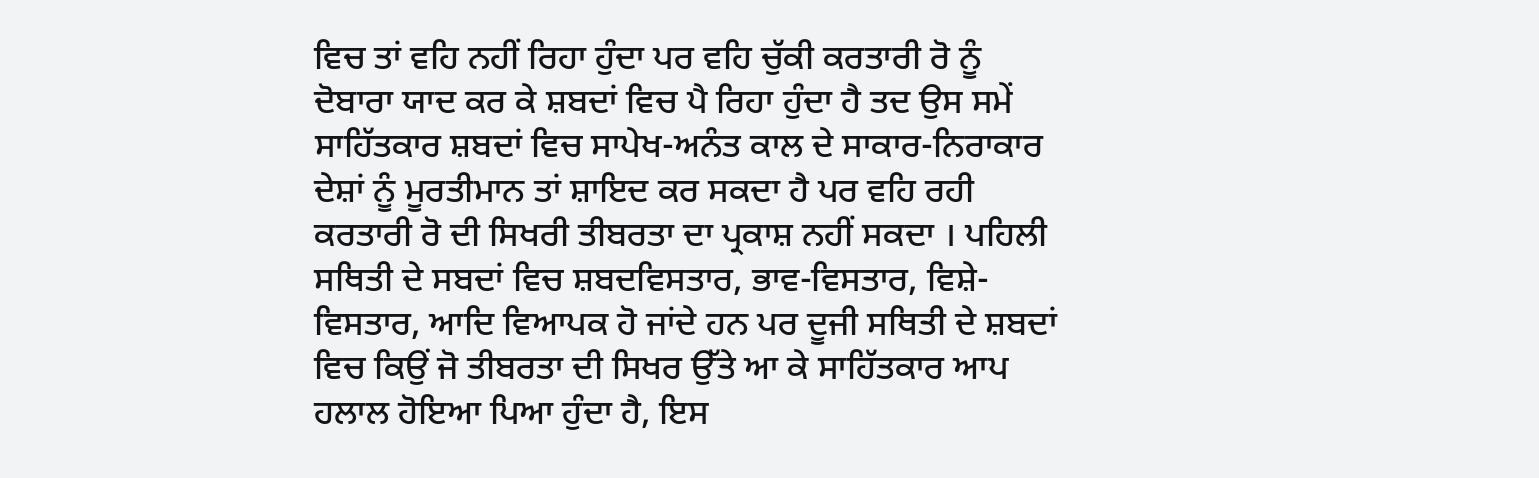ਵਿਚ ਤਾਂ ਵਹਿ ਨਹੀਂ ਰਿਹਾ ਹੁੰਦਾ ਪਰ ਵਹਿ ਚੁੱਕੀ ਕਰਤਾਰੀ ਰੋ ਨੂੰ ਦੋਬਾਰਾ ਯਾਦ ਕਰ ਕੇ ਸ਼ਬਦਾਂ ਵਿਚ ਪੈ ਰਿਹਾ ਹੁੰਦਾ ਹੈ ਤਦ ਉਸ ਸਮੇਂ ਸਾਹਿੱਤਕਾਰ ਸ਼ਬਦਾਂ ਵਿਚ ਸਾਪੇਖ-ਅਨੰਤ ਕਾਲ ਦੇ ਸਾਕਾਰ-ਨਿਰਾਕਾਰ ਦੇਸ਼ਾਂ ਨੂੰ ਮੂਰਤੀਮਾਨ ਤਾਂ ਸ਼ਾਇਦ ਕਰ ਸਕਦਾ ਹੈ ਪਰ ਵਹਿ ਰਹੀ ਕਰਤਾਰੀ ਰੋ ਦੀ ਸਿਖਰੀ ਤੀਬਰਤਾ ਦਾ ਪ੍ਰਕਾਸ਼ ਨਹੀਂ ਸਕਦਾ । ਪਹਿਲੀ ਸਥਿਤੀ ਦੇ ਸਬਦਾਂ ਵਿਚ ਸ਼ਬਦਵਿਸਤਾਰ, ਭਾਵ-ਵਿਸਤਾਰ, ਵਿਸ਼ੇ-ਵਿਸਤਾਰ, ਆਦਿ ਵਿਆਪਕ ਹੋ ਜਾਂਦੇ ਹਨ ਪਰ ਦੂਜੀ ਸਥਿਤੀ ਦੇ ਸ਼ਬਦਾਂ ਵਿਚ ਕਿਉਂ ਜੋ ਤੀਬਰਤਾ ਦੀ ਸਿਖਰ ਉੱਤੇ ਆ ਕੇ ਸਾਹਿੱਤਕਾਰ ਆਪ ਹਲਾਲ ਹੋਇਆ ਪਿਆ ਹੁੰਦਾ ਹੈ, ਇਸ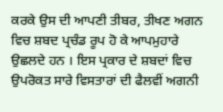ਕਰਕੇ ਉਸ ਦੀ ਆਪਣੀ ਤੀਬਰ, ਤੀਖਣ ਅਗਨ ਵਿਚ ਸ਼ਬਦ ਪ੍ਰਚੰਡ ਰੂਪ ਹੋ ਕੇ ਆਪਮੁਹਾਰੇ ਉਛਲਦੇ ਹਨ । ਇਸ ਪ੍ਰਕਾਰ ਦੇ ਸ਼ਬਦਾਂ ਵਿਚ ਉਪਰੋਕਤ ਸਾਰੇ ਵਿਸਤਾਰਾਂ ਦੀ ਫੈਲਵੀਂ ਅਗਨੀ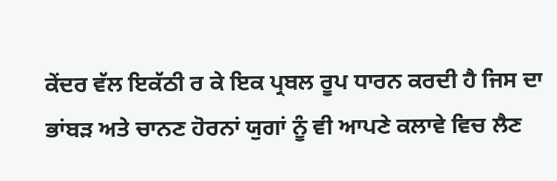ਕੇਂਦਰ ਵੱਲ ਇਕੱਠੀ ਰ ਕੇ ਇਕ ਪ੍ਰਬਲ ਰੂਪ ਧਾਰਨ ਕਰਦੀ ਹੈ ਜਿਸ ਦਾ ਭਾਂਬੜ ਅਤੇ ਚਾਨਣ ਹੋਰਨਾਂ ਯੁਗਾਂ ਨੂੰ ਵੀ ਆਪਣੇ ਕਲਾਵੇ ਵਿਚ ਲੈਣ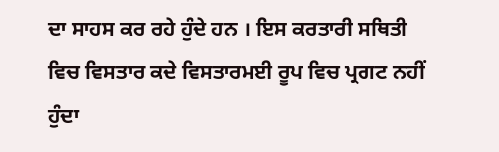ਦਾ ਸਾਹਸ ਕਰ ਰਹੇ ਹੁੰਦੇ ਹਨ । ਇਸ ਕਰਤਾਰੀ ਸਥਿਤੀ ਵਿਚ ਵਿਸਤਾਰ ਕਦੇ ਵਿਸਤਾਰਮਈ ਰੂਪ ਵਿਚ ਪ੍ਰਗਟ ਨਹੀਂ ਹੁੰਦਾ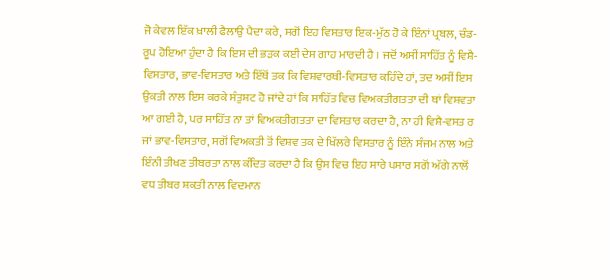ਜੋ ਕੇਵਲ ਇੱਕ ਖ਼ਾਲੀ ਫੈਲਾਉ ਪੈਦਾ ਕਰੇ, ਸਗੋਂ ਇਹ ਵਿਸਤਾਰ ਇਕ-ਮੁੱਠ ਹੋ ਕੇ ਇੰਨਾਂ ਪ੍ਰਬਲ, ਚੰਡ-ਰੂਪ ਹੋਇਆ ਹੁੰਦਾ ਹੈ ਕਿ ਇਸ ਦੀ ਭੜਕ ਕਈ ਦੇਸ ਗਾਹ ਮਾਰਦੀ ਹੈ । ਜਦੋਂ ਅਸੀਂ ਸਾਹਿੱਤ ਨੂੰ ਵਿਸ਼ੈ-ਵਿਸਤਾਰ, ਭਾਵ-ਵਿਸਤਾਰ ਅਤੇ ਇੱਥੋਂ ਤਕ ਕਿ ਵਿਸ਼ਵਾਰਥੀ-ਵਿਸਤਾਰ ਕਹਿੰਦੇ ਹਾਂ, ਤਦ ਅਸੀਂ ਇਸ ਉਕਤੀ ਨਾਲ ਇਸ ਕਰਕੇ ਸੰਤੁਸ਼ਟ ਹੋ ਜਾਂਦੇ ਹਾਂ ਕਿ ਸਾਹਿੱਤ ਵਿਚ ਵਿਅਕਤੀਗਤਤਾ ਦੀ ਥਾਂ ਵਿਸ਼ਵਤਾ ਆ ਗਈ ਹੈ, ਪਰ ਸਾਹਿੱਤ ਨਾ ਤਾਂ ਵਿਅਕਤੀਗਤਤਾ ਦਾ ਵਿਸਤਾਰ ਕਰਦਾ ਹੈ, ਨਾ ਹੀ ਵਿਸ਼ੈ-ਵਸਤ ਰ ਜਾਂ ਭਾਵ-ਵਿਸਤਾਰ, ਸਗੋਂ ਵਿਅਕਤੀ ਤੋਂ ਵਿਸ਼ਵ ਤਕ ਦੇ ਖਿੱਲਰੇ ਵਿਸਤਾਰ ਨੂੰ ਇੰਨੇ ਸੰਜਮ ਨਾਲ ਅਤੇ ਇੰਨੀ ਤੀਖਣ ਤੀਬਰਤਾ ਨਾਲ ਕੰਦਿਤ ਕਰਦਾ ਹੈ ਕਿ ਉਸ ਵਿਚ ਇਹ ਸਾਰੇ ਪਸਾਰ ਸਗੋਂ ਅੱਗੇ ਨਾਲੋਂ ਵਧ ਤੀਬਰ ਸ਼ਕਤੀ ਨਾਲ ਵਿਦਮਾਨ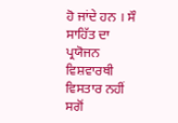ਹੋ ਜਾਂਦੇ ਹਨ । ਸੌ ਸਾਹਿੱਤ ਦਾ ਪ੍ਰਯੋਜਨ ਵਿਸ਼ਵਾਰਥੀ ਵਿਸਤਾਰ ਨਹੀਂ ਸਗੋਂ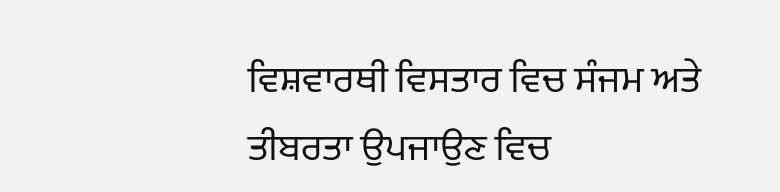ਵਿਸ਼ਵਾਰਥੀ ਵਿਸਤਾਰ ਵਿਚ ਸੰਜਮ ਅਤੇ ਤੀਬਰਤਾ ਉਪਜਾਉਣ ਵਿਚ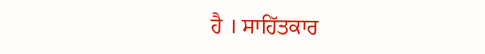ਹੈ । ਸਾਹਿੱਤਕਾਰ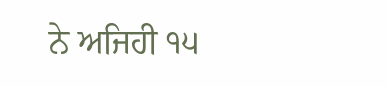ਨੇ ਅਜਿਹੀ ੧੫